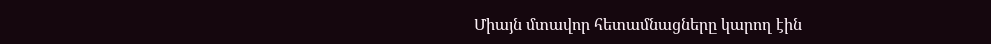Միայն մտավոր հետամնացները կարող էին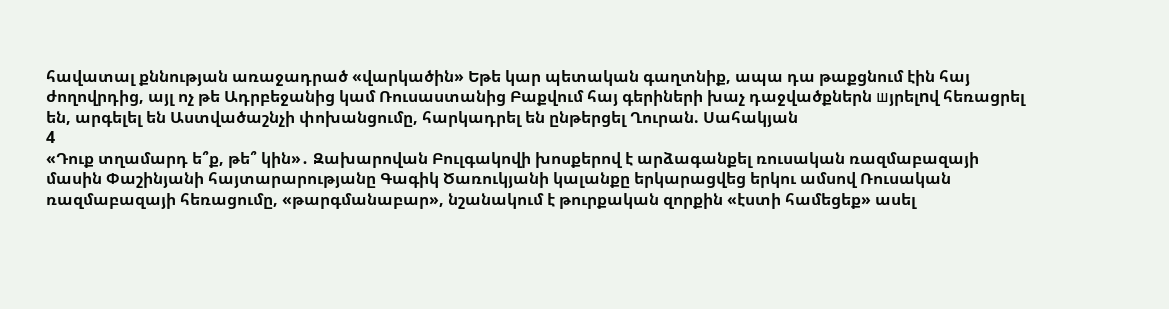հավատալ քննության առաջադրած «վարկածին» Եթե կար պետական գաղտնիք, ապա դա թաքցնում էին հայ ժողովրդից, այլ ոչ թե Ադրբեջանից կամ Ռուսաստանից Բաքվում հայ գերիների խաչ դաջվածքներն шյրելnվ հեռացրել են, արգելել են Աստվածաշնչի փոխանցումը, հարկադրել են ընթերցել Ղուրան. Սահակյան
4
«Դուք տղամարդ ե՞ք, թե՞ կին»․ Զախարովան Բուլգակովի խոսքերով է արձագանքել ռուսական ռազմաբազայի մասին Փաշինյանի հայտարարությանը Գագիկ Ծառուկյանի կալանքը երկարացվեց երկու ամսով Ռուսական ռազմաբազայի հեռացումը, «թարգմանաբար», նշանակում է թուրքական զորքին «էստի համեցեք» ասել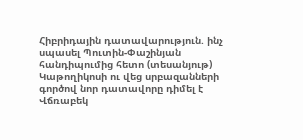Հիբրիդային դատավարություն. ինչ սպասել Պուտին-Փաշինյան հանդիպումից հետո (տեսանյութ) Կաթողիկոսի ու վեց սրբազանների գործով նոր դատավորը դիմել է Վճռաբեկ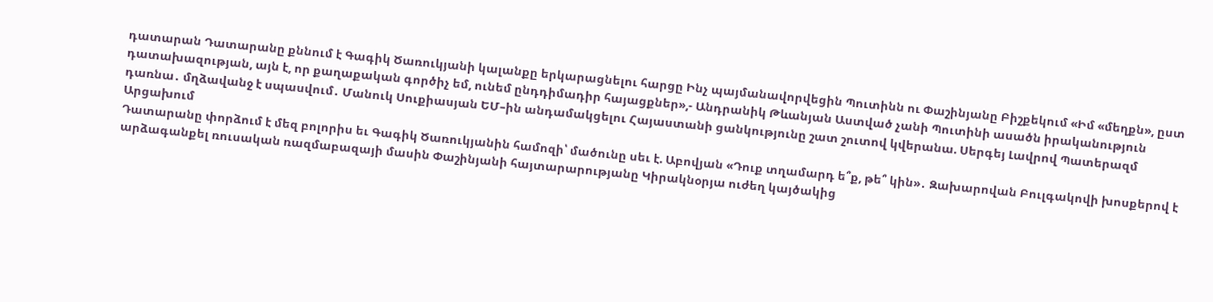դատարան Դատարանը քննում է Գագիկ Ծառուկյանի կալանքը երկարացնելու հարցը Ինչ պայմանավորվեցին Պուտինն ու Փաշինյանը Բիշքեկում «Իմ «մեղքն», ըստ դատախազության, այն է, որ քաղաքական գործիչ եմ, ունեմ ընդդիմադիր հայացքներ»,- Անդրանիկ Թևանյան Աստված չանի Պուտինի ասածն իրականություն դառնա․ մղձավանջ է սպասվում․ Մանուկ Սուքիասյան ԵՄ–ին անդամակցելու Հայաստանի ցանկությունը շատ շուտով կվերանա. Սերգեյ Լավրով Պատերազմ Արցախում
Դատարանը փորձում է մեզ բոլորիս եւ Գագիկ Ծառուկյանին համոզի՝ մածունը սեւ է. Աբովյան «Դուք տղամարդ ե՞ք, թե՞ կին»․ Զախարովան Բուլգակովի խոսքերով է արձագանքել ռուսական ռազմաբազայի մասին Փաշինյանի հայտարարությանը Կիրակնօրյա ուժեղ կայծակից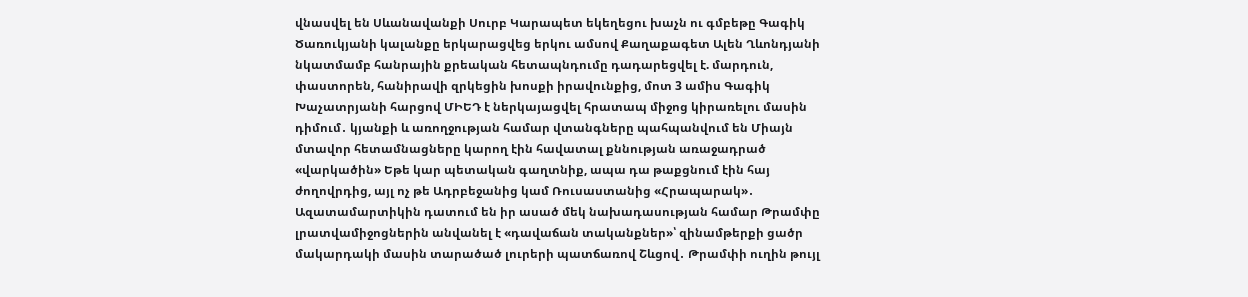վնասվել են Սևանավանքի Սուրբ Կարապետ եկեղեցու խաչն ու գմբեթը Գագիկ Ծառուկյանի կալանքը երկարացվեց երկու ամսով Քաղաքագետ Ալեն Ղևոնդյանի նկատմամբ հանրային քրեական հետապնդումը դադարեցվել է. մարդուն, փաստորեն, հանիրավի զրկեցին խոսքի իրավունքից, մոտ 3 ամիս Գագիկ Խաչատրյանի հարցով ՄԻԵԴ է ներկայացվել հրատապ միջոց կիրառելու մասին դիմում․ կյանքի և առողջության համար վտանգները պահպանվում են Միայն մտավոր հետամնացները կարող էին հավատալ քննության առաջադրած «վարկածին» Եթե կար պետական գաղտնիք, ապա դա թաքցնում էին հայ ժողովրդից, այլ ոչ թե Ադրբեջանից կամ Ռուսաստանից «Հրապարակ»․ Ազատամարտիկին դատում են իր ասած մեկ նախադասության համար Թրամփը լրատվամիջոցներին անվանել է «դավաճան տականքներ»՝ զինամթերքի ցածր մակարդակի մասին տարածած լուրերի պատճառով Շևցով․ Թրամփի ուղին թույլ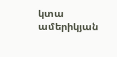կտա ամերիկյան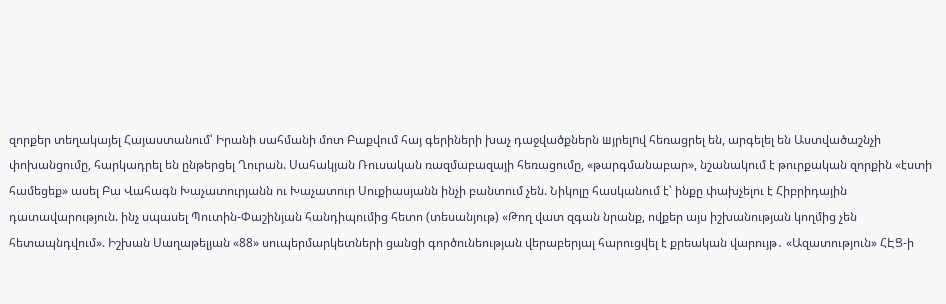զորքեր տեղակայել Հայաստանում՝ Իրանի սահմանի մոտ Բաքվում հայ գերիների խաչ դաջվածքներն шյրելnվ հեռացրել են, արգելել են Աստվածաշնչի փոխանցումը, հարկադրել են ընթերցել Ղուրան. Սահակյան Ռուսական ռազմաբազայի հեռացումը, «թարգմանաբար», նշանակում է թուրքական զորքին «էստի համեցեք» ասել Բա Վահագն Խաչատուրյանն ու Խաչատուր Սուքիասյանն ինչի բանտում չեն. Նիկոլը հասկանում է՝ ինքը փախչելու է Հիբրիդային դատավարություն. ինչ սպասել Պուտին-Փաշինյան հանդիպումից հետո (տեսանյութ) «Թող վատ զգան նրանք, ովքեր այս իշխանության կողմից չեն հետապնդվում». Իշխան Սաղաթելյան «88» սուպերմարկետների ցանցի գործունեության վերաբերյալ հարուցվել է քրեական վարույթ․ «Ազատություն» ՀԷՑ-ի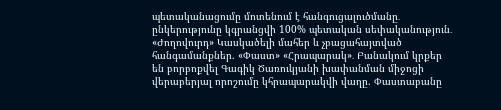պետականացումը մոտենում է հանգուցալուծմանը․ ընկերությունը կգրանցվի 100% պետական սեփականություն․ «Ժողովուրդ» Կասկածելի մահեր և չբացահայտված հանգամանքներ. «Փաստ» «Հրապարակ»․ Բանակում կրքեր են բորբոքվել Գագիկ Ծառուկյանի խափանման միջոցի վերաբերյալ որոշումը կհրապարակվի վաղը. Փաստաբանը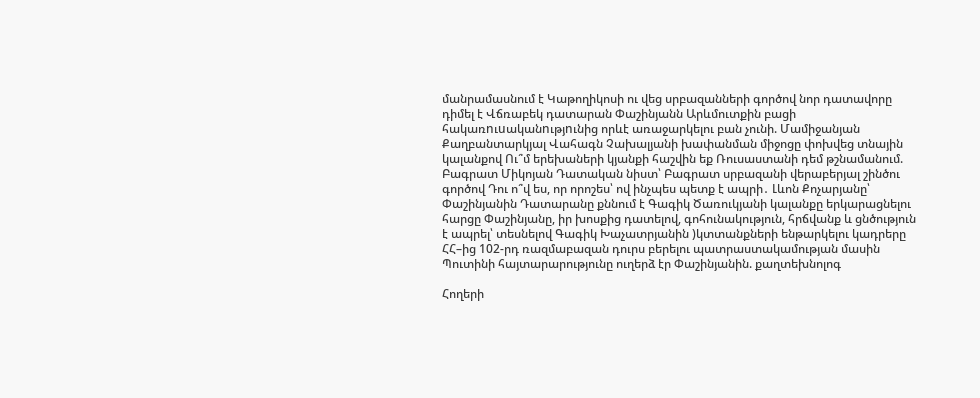մանրամասնում է Կաթողիկոսի ու վեց սրբազանների գործով նոր դատավորը դիմել է Վճռաբեկ դատարան Փաշինյանն Արևմուտքին բացի հակառnւuականnւթյnւնից որևէ առաջարկելու բան չունի. Մամիջանյան Քաղբանտարկյալ Վահագն Չախալյանի խափանման միջոցը փոխվեց տնային կալանքով Ու՞մ երեխաների կյանքի հաշվին եք Ռուսաստանի դեմ թշնամանում. Բագրատ Միկոյան Դատական նիստ՝ Բագրատ սրբազանի վերաբերյալ շինծու գործով Դու ո՞վ ես, որ որոշես՝ ով ինչպես պետք է ապրի․ Լևոն Քոչարյանը՝ Փաշինյանին Դատարանը քննում է Գագիկ Ծառուկյանի կալանքը երկարացնելու հարցը Փաշինյանը, իր խոսքից դատելով, գոհունակություն, հրճվանք և ցնծություն է ապրել՝ տեսնելով Գագիկ Խաչատրյանին )կտտանքների ենթարկելու կադրերը ՀՀ–ից 102-րդ ռազմաբազան դուրս բերելու պատրաստակամության մասին Պուտինի հայտարարությունը ուղերձ էր Փաշինյանին. քաղտեխնոլոգ

Հողերի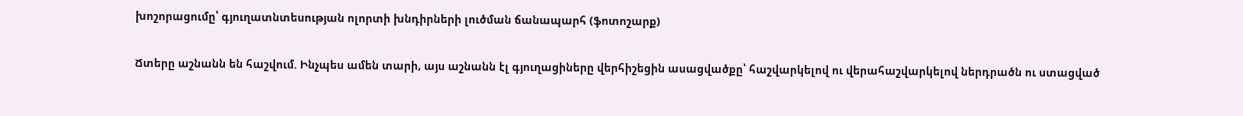խոշորացումը՝ գյուղատնտեսության ոլորտի խնդիրների լուծման ճանապարհ (ֆոտոշարք)

Ճտերը աշնանն են հաշվում. Ինչպես ամեն տարի, այս աշնանն էլ գյուղացիները վերհիշեցին ասացվածքը՝ հաշվարկելով ու վերահաշվարկելով ներդրածն ու ստացված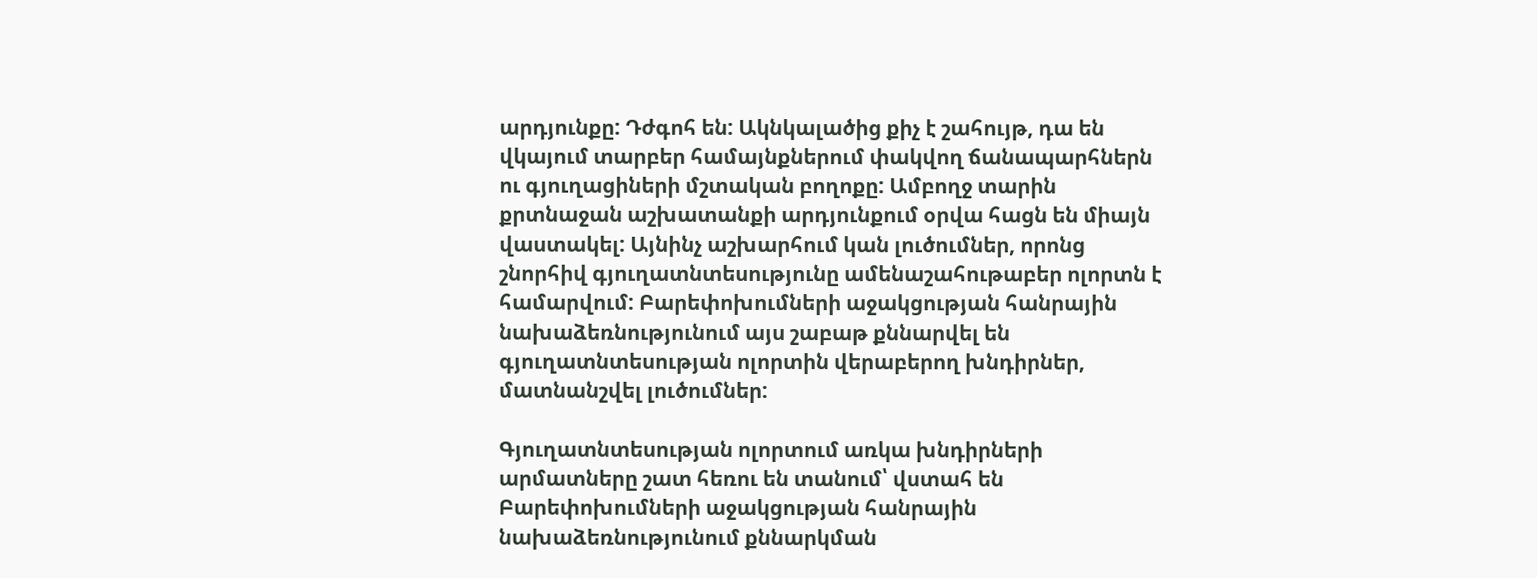արդյունքը: Դժգոհ են: Ակնկալածից քիչ է շահույթ, դա են վկայում տարբեր համայնքներում փակվող ճանապարհներն ու գյուղացիների մշտական բողոքը: Ամբողջ տարին քրտնաջան աշխատանքի արդյունքում օրվա հացն են միայն վաստակել: Այնինչ աշխարհում կան լուծումներ, որոնց շնորհիվ գյուղատնտեսությունը ամենաշահութաբեր ոլորտն է համարվում: Բարեփոխումների աջակցության հանրային նախաձեռնությունում այս շաբաթ քննարվել են գյուղատնտեսության ոլորտին վերաբերող խնդիրներ, մատնանշվել լուծումներ:

Գյուղատնտեսության ոլորտում առկա խնդիրների արմատները շատ հեռու են տանում՝ վստահ են Բարեփոխումների աջակցության հանրային նախաձեռնությունում քննարկման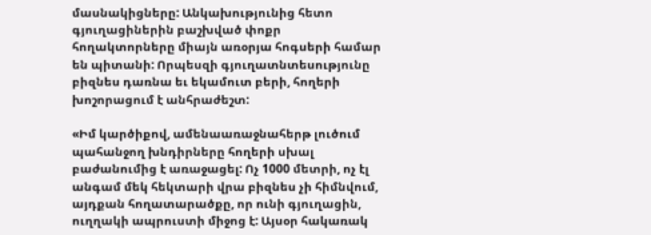մասնակիցները: Անկախությունից հետո գյուղացիներին բաշխված փոքր հողակտորները միայն առօրյա հոգսերի համար են պիտանի: Որպեսզի գյուղատնտեսությունը բիզնես դառնա եւ եկամուտ բերի, հողերի խոշորացում է անհրաժեշտ:

«Իմ կարծիքով, ամենաառաջնահերթ լուծում պահանջող խնդիրները հողերի սխալ բաժանումից է առաջացել: Ոչ 1000 մետրի, ոչ էլ անգամ մեկ հեկտարի վրա բիզնես չի հիմնվում, այդքան հողատարածքը, որ ունի գյուղացին, ուղղակի ապրուստի միջոց է: Այսօր հակառակ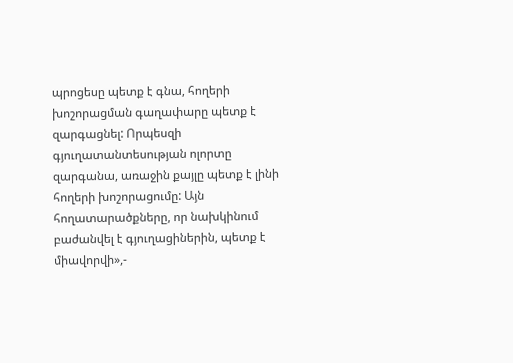պրոցեսը պետք է գնա, հողերի խոշորացման գաղափարը պետք է զարգացնել: Որպեսզի գյուղատանտեսության ոլորտը զարգանա, առաջին քայլը պետք է լինի հողերի խոշորացումը: Այն հողատարածքները, որ նախկինում բաժանվել է գյուղացիներին, պետք է միավորվի»,-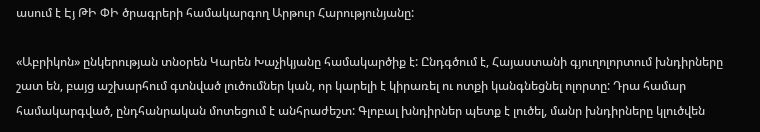ասում է Էյ ԹԻ ՓԻ ծրագրերի համակարգող Արթուր Հարությունյանը:

«Աբրիկոն» ընկերության տնօրեն Կարեն Խաչիկյանը համակարծիք է: Ընդգծում է, Հայաստանի գյուղոլորտում խնդիրները շատ են, բայց աշխարհում գտնված լուծումներ կան, որ կարելի է կիրառել ու ոտքի կանգնեցնել ոլորտը: Դրա համար համակարգված, ընդհանրական մոտեցում է անհրաժեշտ: Գլոբալ խնդիրներ պետք է լուծել, մանր խնդիրները կլուծվեն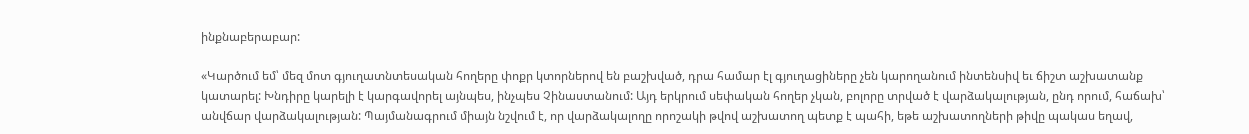ինքնաբերաբար:

«Կարծում եմ՝ մեզ մոտ գյուղատնտեսական հողերը փոքր կտորներով են բաշխված, դրա համար էլ գյուղացիները չեն կարողանում ինտենսիվ եւ ճիշտ աշխատանք կատարել: Խնդիրը կարելի է կարգավորել այնպես, ինչպես Չինաստանում: Այդ երկրում սեփական հողեր չկան, բոլորը տրված է վարձակալության, ընդ որում, հաճախ՝ անվճար վարձակալության: Պայմանագրում միայն նշվում է, որ վարձակալողը որոշակի թվով աշխատող պետք է պահի, եթե աշխատողների թիվը պակաս եղավ,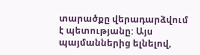տարածքը վերադարձվում է պետությանը: Այս պայմաններից ելնելով,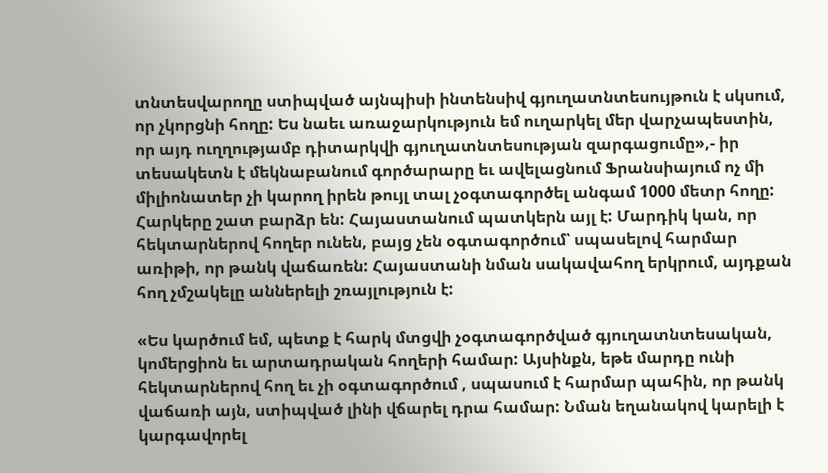տնտեսվարողը ստիպված այնպիսի ինտենսիվ գյուղատնտեսույթուն է սկսում, որ չկորցնի հողը: Ես նաեւ առաջարկություն եմ ուղարկել մեր վարչապեստին, որ այդ ուղղությամբ դիտարկվի գյուղատնտեսության զարգացումը»,- իր տեսակետն է մեկնաբանում գործարարը եւ ավելացնում Ֆրանսիայում ոչ մի միլիոնատեր չի կարող իրեն թույլ տալ չօգտագործել անգամ 1000 մետր հողը: Հարկերը շատ բարձր են: Հայաստանում պատկերն այլ է: Մարդիկ կան, որ հեկտարներով հողեր ունեն, բայց չեն օգտագործում՝ սպասելով հարմար առիթի, որ թանկ վաճառեն: Հայաստանի նման սակավահող երկրում, այդքան հող չմշակելը աններելի շռայլություն է:

«Ես կարծում եմ, պետք է հարկ մտցվի չօգտագործված գյուղատնտեսական, կոմերցիոն եւ արտադրական հողերի համար: Այսինքն, եթե մարդը ունի հեկտարներով հող եւ չի օգտագործում , սպասում է հարմար պահին, որ թանկ վաճառի այն, ստիպված լինի վճարել դրա համար: Նման եղանակով կարելի է կարգավորել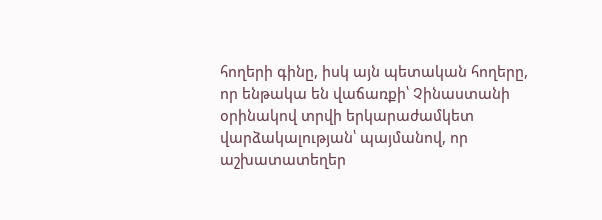հողերի գինը, իսկ այն պետական հողերը, որ ենթակա են վաճառքի՝ Չինաստանի օրինակով տրվի երկարաժամկետ վարձակալության՝ պայմանով, որ աշխատատեղեր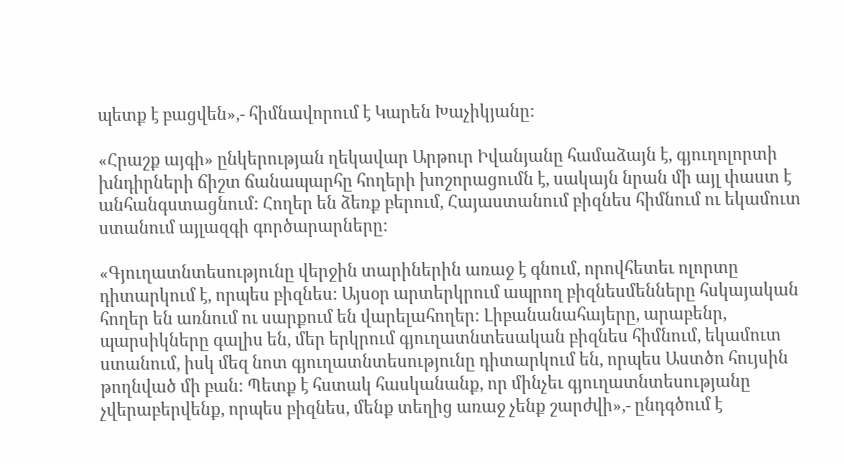պետք է բացվեն»,- հիմնավորում է Կարեն Խաչիկյանը:

«Հրաշք այգի» ընկերության ղեկավար Արթուր Իվանյանը համաձայն է, գյուղոլորտի խնդիրների ճիշտ ճանապարհը հողերի խոշորացումն է, սակայն նրան մի այլ փաստ է անհանգստացնում: Հողեր են ձեռք բերում, Հայաստանում բիզնես հիմնում ու եկամուտ ստանում այլազգի գործարարները:

«Գյուղատնտեսությունը վերջին տարիներին առաջ է գնում, որովհետեւ ոլորտը դիտարկում է, որպես բիզնես: Այսօր արտերկրում ապրող բիզնեսմենները հսկայական հողեր են առնում ու սարքում են վարելահողեր: Լիբանանահայերը, արաբենր, պարսիկները գալիս են, մեր երկրում գյուղատնտեսական բիզնես հիմնում, եկամուտ ստանում, իսկ մեզ նոտ գյուղատնտեսությունը դիտարկում են, որպես Աստծո հույսին թողնված մի բան: Պետք է հստակ հասկանանք, որ մինչեւ գյուղատնտեսությանը չվերաբերվենք, որպես բիզնես, մենք տեղից առաջ չենք շարժվի»,- ընդգծում է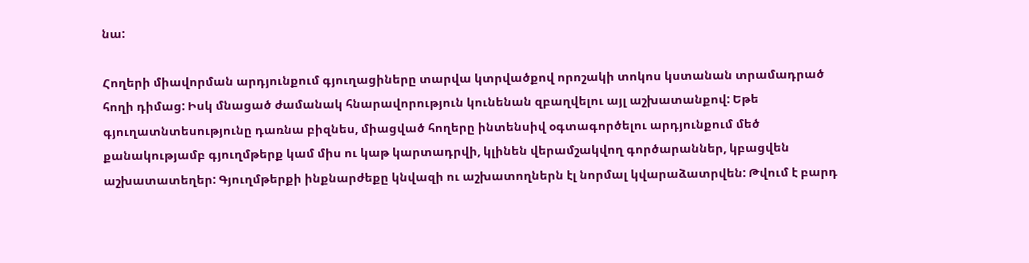նա:

Հողերի միավորման արդյունքում գյուղացիները տարվա կտրվածքով որոշակի տոկոս կստանան տրամադրած հողի դիմաց: Իսկ մնացած ժամանակ հնարավորություն կունենան զբաղվելու այլ աշխատանքով: Եթե գյուղատնտեսությունը դառնա բիզնես, միացված հողերը ինտենսիվ օգտագործելու արդյունքում մեծ քանակությամբ գյուղմթերք կամ միս ու կաթ կարտադրվի, կլինեն վերամշակվող գործարաններ, կբացվեն աշխատատեղեր: Գյուղմթերքի ինքնարժեքը կնվազի ու աշխատողներն էլ նորմալ կվարաձատրվեն: Թվում է բարդ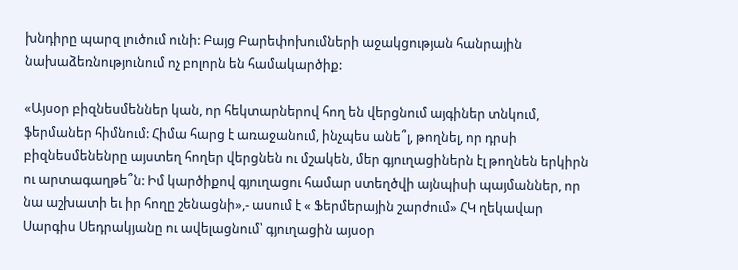խնդիրը պարզ լուծում ունի: Բայց Բարեփոխումների աջակցության հանրային նախաձեռնությունում ոչ բոլորն են համակարծիք:

«Այսօր բիզնեսմեններ կան, որ հեկտարներով հող են վերցնում այգիներ տնկում, ֆերմաներ հիմնում: Հիմա հարց է առաջանում, ինչպես անե՞լ, թողնել, որ դրսի բիզնեսմենենրը այստեղ հողեր վերցնեն ու մշակեն, մեր գյուղացիներն էլ թողնեն երկիրն ու արտագաղթե՞ն: Իմ կարծիքով գյուղացու համար ստեղծվի այնպիսի պայմաններ, որ նա աշխատի եւ իր հողը շենացնի»,- ասում է « Ֆերմերային շարժում» ՀԿ ղեկավար Սարգիս Սեդրակյանը ու ավելացնում՝ գյուղացին այսօր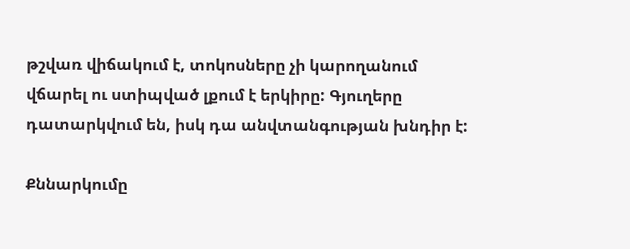թշվառ վիճակում է, տոկոսները չի կարողանում վճարել ու ստիպված լքում է երկիրը: Գյուղերը դատարկվում են, իսկ դա անվտանգության խնդիր է:

Քննարկումը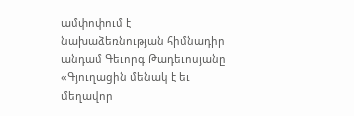ամփոփում է նախաձեռնության հիմնադիր անդամ Գեւորգ Թադեւոսյանը
«Գյուղացին մենակ է եւ մեղավոր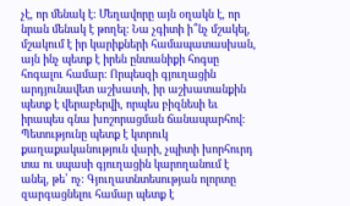չէ, որ մենակ է: Մեղավորը այն օղակն է, որ նրան մենակ է թողել: Նա չգիտի ի՞նչ մշակել, մշակում է իր կարիքների համապատասխան, այն ինչ պետք է իրեն ընտանիքի հոգսը հոգալու համար: Որպեսզի գյուղացին արդյունավետ աշխատի, իր աշխատանքին պետք է վերաբերվի, որպես բիզնեսի եւ իրապես գնա խոշորացման ճանապարհով: Պետությունը պետք է կտրուկ քաղաքականություն վարի, չպիտի խորհուրդ տա ու սպասի գյուղացին կարողանում է անել, թե՝ ոչ: Գյուղատնտեսության ոլորտը զարգացնելու համար պետք է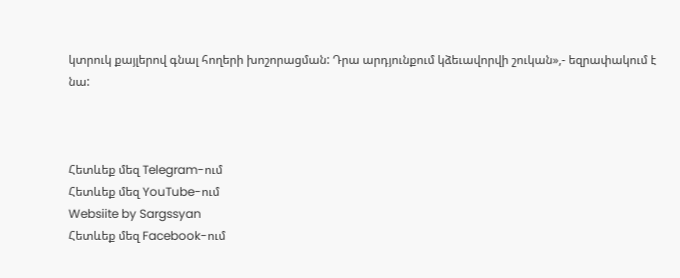կտրուկ քայլերով գնալ հողերի խոշորացման: Դրա արդյունքում կձեւավորվի շուկան»,- եզրափակում է նա:



Հետևեք մեզ Telegram-ում
Հետևեք մեզ YouTube-ում
Websiite by Sargssyan
Հետևեք մեզ Facebook-ում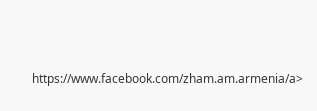https://www.facebook.com/zham.am.armenia/a>